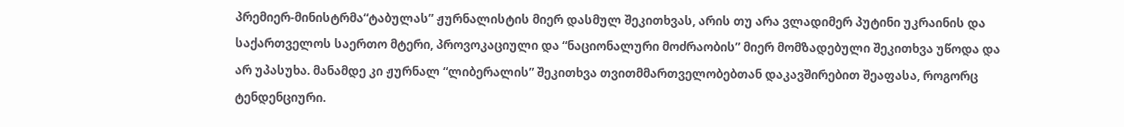პრემიერ-მინისტრმა“ტაბულას” ჟურნალისტის მიერ დასმულ შეკითხვას, არის თუ არა ვლადიმერ პუტინი უკრაინის და საქართველოს საერთო მტერი, პროვოკაციული და “ნაციონალური მოძრაობის” მიერ მომზადებული შეკითხვა უწოდა და არ უპასუხა. მანამდე კი ჟურნალ “ლიბერალის” შეკითხვა თვითმმართველობებთან დაკავშირებით შეაფასა, როგორც ტენდენციური.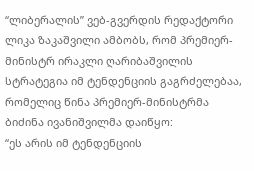“ლიბერალის” ვებ-გვერდის რედაქტორი ლიკა ზაკაშვილი ამბობს, რომ პრემიერ-მინისტრ ირაკლი ღარიბაშვილის სტრატეგია იმ ტენდენციის გაგრძელებაა, რომელიც წინა პრემიერ-მინისტრმა ბიძინა ივანიშვილმა დაიწყო:
“ეს არის იმ ტენდენციის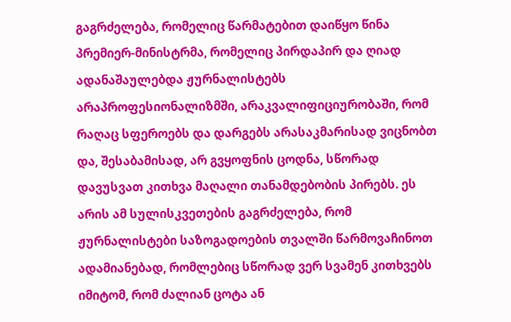გაგრძელება, რომელიც წარმატებით დაიწყო წინა პრემიერ-მინისტრმა, რომელიც პირდაპირ და ღიად ადანაშაულებდა ჟურნალისტებს არაპროფესიონალიზმში, არაკვალიფიციურობაში, რომ რაღაც სფეროებს და დარგებს არასაკმარისად ვიცნობთ და, შესაბამისად, არ გვყოფნის ცოდნა, სწორად დავუსვათ კითხვა მაღალი თანამდებობის პირებს. ეს არის ამ სულისკვეთების გაგრძელება, რომ ჟურნალისტები საზოგადოების თვალში წარმოვაჩინოთ ადამიანებად, რომლებიც სწორად ვერ სვამენ კითხვებს იმიტომ, რომ ძალიან ცოტა ან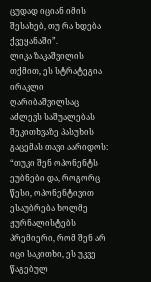ცუდად იციან იმის შესახებ, თუ რა ხდება ქვეყანაში”.
ლიკა ზაკაშვილის თქმით, ეს სტრატეგია ირაკლი ღარიბაშვილსაც აძლევს საშუალებას შეკითხვაზე პასუხის გაცემას თავი აარიდოს:
“თუკი შენ ოპონენტს ეუბნები და, როგორც წესი, ოპონენტივით ესაუბრება ხოლმე ჟურნალისტებს პრემიერი, რომ შენ არ იცი საკითხი, ეს უკვე წაგებულ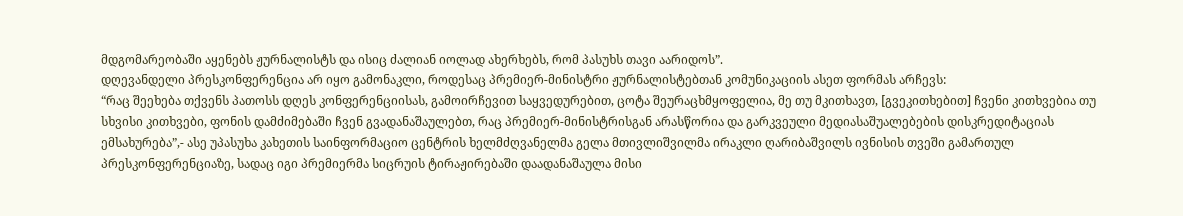მდგომარეობაში აყენებს ჟურნალისტს და ისიც ძალიან იოლად ახერხებს, რომ პასუხს თავი აარიდოს”.
დღევანდელი პრესკონფერენცია არ იყო გამონაკლი, როდესაც პრემიერ-მინისტრი ჟურნალისტებთან კომუნიკაციის ასეთ ფორმას არჩევს:
“რაც შეეხება თქვენს პათოსს დღეს კონფერენციისას, გამოირჩევით საყვედურებით, ცოტა შეურაცხმყოფელია, მე თუ მკითხავთ, [გვეკითხებით] ჩვენი კითხვებია თუ სხვისი კითხვები, ფონის დამძიმებაში ჩვენ გვადანაშაულებთ, რაც პრემიერ-მინისტრისგან არასწორია და გარკვეული მედიასაშუალებების დისკრედიტაციას ემსახურება”,- ასე უპასუხა კახეთის საინფორმაციო ცენტრის ხელმძღვანელმა გელა მთივლიშვილმა ირაკლი ღარიბაშვილს ივნისის თვეში გამართულ პრესკონფერენციაზე, სადაც იგი პრემიერმა სიცრუის ტირაჟირებაში დაადანაშაულა მისი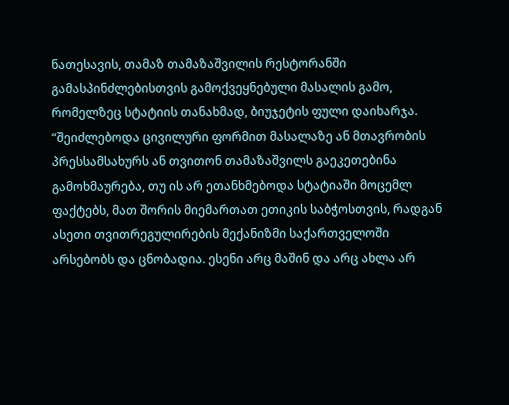ნათესავის, თამაზ თამაზაშვილის რესტორანში გამასპინძლებისთვის გამოქვეყნებული მასალის გამო, რომელზეც სტატიის თანახმად, ბიუჯეტის ფული დაიხარჯა.
“შეიძლებოდა ცივილური ფორმით მასალაზე ან მთავრობის პრესსამსახურს ან თვითონ თამაზაშვილს გაეკეთებინა გამოხმაურება, თუ ის არ ეთანხმებოდა სტატიაში მოცემლ ფაქტებს, მათ შორის მიემართათ ეთიკის საბჭოსთვის, რადგან ასეთი თვითრეგულირების მექანიზმი საქართველოში არსებობს და ცნობადია. ესენი არც მაშინ და არც ახლა არ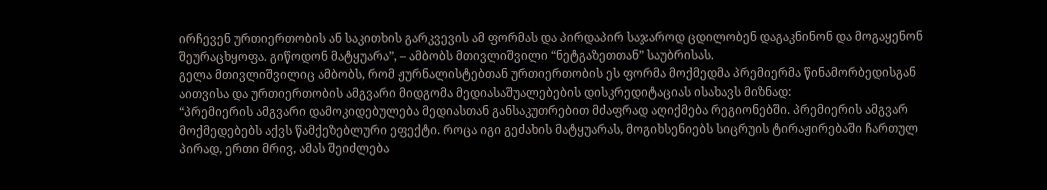ირჩევენ ურთიერთობის ან საკითხის გარკვევის ამ ფორმას და პირდაპირ საჯაროდ ცდილობენ დაგაკნინონ და მოგაყენონ შეურაცხყოფა. გიწოდონ მატყუარა”, – ამბობს მთივლიშვილი “ნეტგაზეთთან” საუბრისას.
გელა მთივლიშვილიც ამბობს, რომ ჟურნალისტებთან ურთიერთობის ეს ფორმა მოქმედმა პრემიერმა წინამორბედისგან აითვისა და ურთიერთობის ამგვარი მიდგომა მედიასაშუალებების დისკრედიტაციას ისახავს მიზნად:
“პრემიერის ამგვარი დამოკიდებულება მედიასთან განსაკუთრებით მძაფრად აღიქმება რეგიონებში. პრემიერის ამგვარ მოქმედებებს აქვს წამქეზებლური ეფექტი. როცა იგი გეძახის მატყუარას, მოგიხსენიებს სიცრუის ტირაჟირებაში ჩართულ პირად, ერთი მრივ, ამას შეიძლება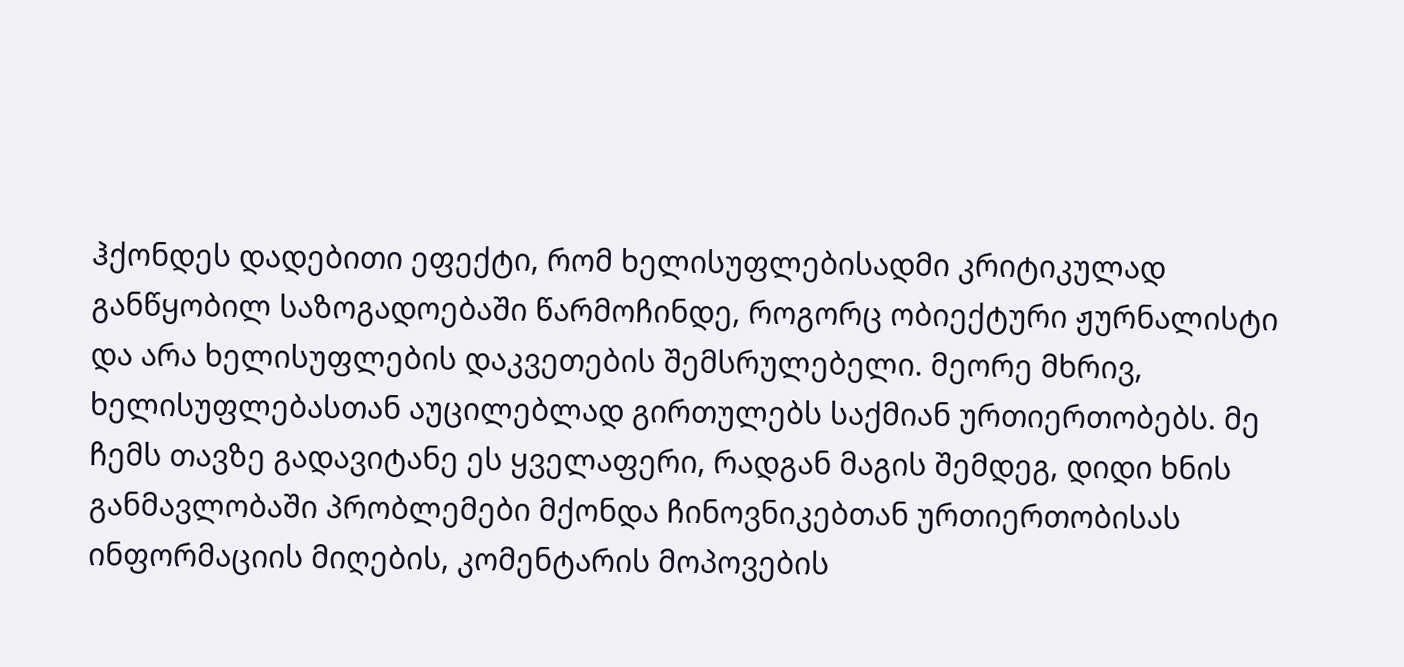ჰქონდეს დადებითი ეფექტი, რომ ხელისუფლებისადმი კრიტიკულად განწყობილ საზოგადოებაში წარმოჩინდე, როგორც ობიექტური ჟურნალისტი და არა ხელისუფლების დაკვეთების შემსრულებელი. მეორე მხრივ, ხელისუფლებასთან აუცილებლად გირთულებს საქმიან ურთიერთობებს. მე ჩემს თავზე გადავიტანე ეს ყველაფერი, რადგან მაგის შემდეგ, დიდი ხნის განმავლობაში პრობლემები მქონდა ჩინოვნიკებთან ურთიერთობისას ინფორმაციის მიღების, კომენტარის მოპოვების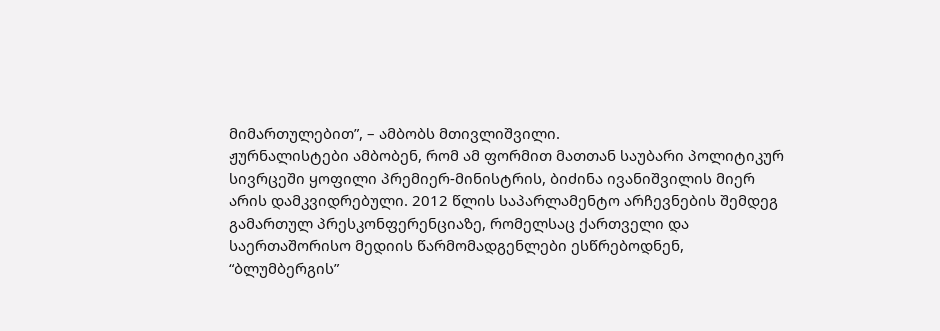მიმართულებით”, – ამბობს მთივლიშვილი.
ჟურნალისტები ამბობენ, რომ ამ ფორმით მათთან საუბარი პოლიტიკურ სივრცეში ყოფილი პრემიერ-მინისტრის, ბიძინა ივანიშვილის მიერ არის დამკვიდრებული. 2012 წლის საპარლამენტო არჩევნების შემდეგ გამართულ პრესკონფერენციაზე, რომელსაც ქართველი და საერთაშორისო მედიის წარმომადგენლები ესწრებოდნენ, “ბლუმბერგის”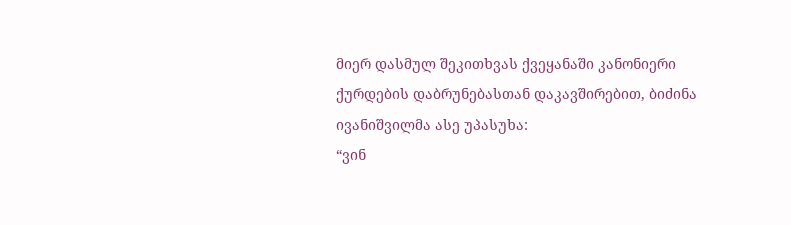მიერ დასმულ შეკითხვას ქვეყანაში კანონიერი ქურდების დაბრუნებასთან დაკავშირებით, ბიძინა ივანიშვილმა ასე უპასუხა:
“ვინ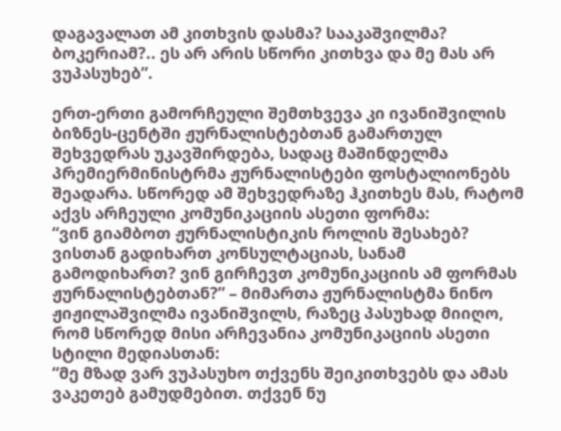დაგავალათ ამ კითხვის დასმა? სააკაშვილმა? ბოკერიამ?.. ეს არ არის სწორი კითხვა და მე მას არ ვუპასუხებ”.

ერთ-ერთი გამორჩეული შემთხვევა კი ივანიშვილის ბიზნეს-ცენტში ჟურნალისტებთან გამართულ შეხვედრას უკავშირდება, სადაც მაშინდელმა პრემიერმინისტრმა ჟურნალისტები ფოსტალიონებს შეადარა. სწორედ ამ შეხვედრაზე ჰკითხეს მას, რატომ აქვს არჩეული კომუნიკაციის ასეთი ფორმა:
“ვინ გიამბოთ ჟურნალისტიკის როლის შესახებ? ვისთან გადიხართ კონსულტაციას, სანამ გამოდიხართ? ვინ გირჩევთ კომუნიკაციის ამ ფორმას ჟურნალისტებთან?” – მიმართა ჟურნალისტმა ნინო ჟიჟილაშვილმა ივანიშვილს, რაზეც პასუხად მიიღო, რომ სწორედ მისი არჩევანია კომუნიკაციის ასეთი სტილი მედიასთან:
“მე მზად ვარ ვუპასუხო თქვენს შეიკითხვებს და ამას ვაკეთებ გამუდმებით. თქვენ ნუ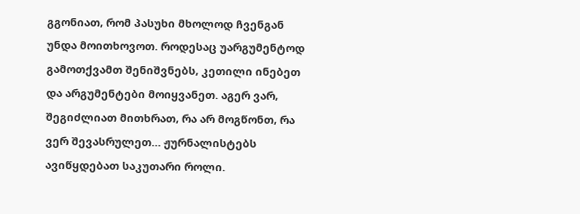გგონიათ, რომ პასუხი მხოლოდ ჩვენგან უნდა მოითხოვოთ. როდესაც უარგუმენტოდ გამოთქვამთ შენიშვნებს, კეთილი ინებეთ და არგუმენტები მოიყვანეთ. აგერ ვარ, შეგიძლიათ მითხრათ, რა არ მოგწონთ, რა ვერ შევასრულეთ… ჟურნალისტებს ავიწყდებათ საკუთარი როლი.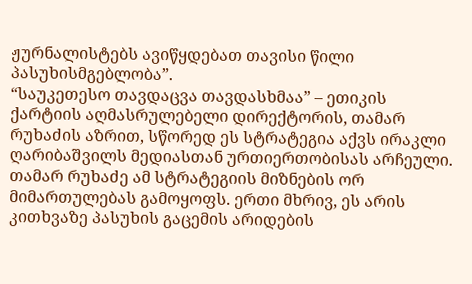ჟურნალისტებს ავიწყდებათ თავისი წილი პასუხისმგებლობა”.
“საუკეთესო თავდაცვა თავდასხმაა” – ეთიკის ქარტიის აღმასრულებელი დირექტორის, თამარ რუხაძის აზრით, სწორედ ეს სტრატეგია აქვს ირაკლი ღარიბაშვილს მედიასთან ურთიერთობისას არჩეული. თამარ რუხაძე ამ სტრატეგიის მიზნების ორ მიმართულებას გამოყოფს. ერთი მხრივ, ეს არის კითხვაზე პასუხის გაცემის არიდების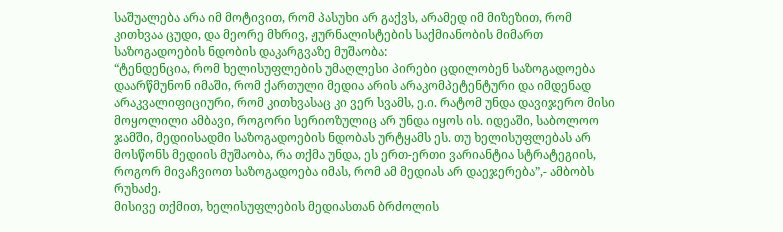საშუალება არა იმ მოტივით, რომ პასუხი არ გაქვს, არამედ იმ მიზეზით, რომ კითხვაა ცუდი, და მეორე მხრივ, ჟურნალისტების საქმიანობის მიმართ საზოგადოების ნდობის დაკარგვაზე მუშაობა:
“ტენდენცია, რომ ხელისუფლების უმაღლესი პირები ცდილობენ საზოგადოება დაარწმუნონ იმაში, რომ ქართული მედია არის არაკომპეტენტური და იმდენად არაკვალიფიციური, რომ კითხვასაც კი ვერ სვამს, ე.ი. რატომ უნდა დავიჯერო მისი მოყოლილი ამბავი, როგორი სერიოზულიც არ უნდა იყოს ის. იდეაში, საბოლოო ჯამში, მედიისადმი საზოგადოების ნდობას ურტყამს ეს. თუ ხელისუფლებას არ მოსწონს მედიის მუშაობა, რა თქმა უნდა, ეს ერთ-ერთი ვარიანტია სტრატეგიის, როგორ მივაჩვიოთ საზოგადოება იმას, რომ ამ მედიას არ დაეჯერება”,- ამბობს რუხაძე.
მისივე თქმით, ხელისუფლების მედიასთან ბრძოლის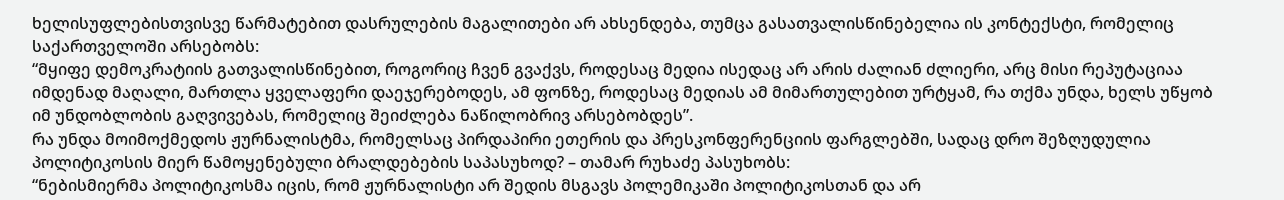ხელისუფლებისთვისვე წარმატებით დასრულების მაგალითები არ ახსენდება, თუმცა გასათვალისწინებელია ის კონტექსტი, რომელიც საქართველოში არსებობს:
“მყიფე დემოკრატიის გათვალისწინებით, როგორიც ჩვენ გვაქვს, როდესაც მედია ისედაც არ არის ძალიან ძლიერი, არც მისი რეპუტაციაა იმდენად მაღალი, მართლა ყველაფერი დაეჯერებოდეს, ამ ფონზე, როდესაც მედიას ამ მიმართულებით ურტყამ, რა თქმა უნდა, ხელს უწყობ იმ უნდობლობის გაღვივებას, რომელიც შეიძლება ნაწილობრივ არსებობდეს”.
რა უნდა მოიმოქმედოს ჟურნალისტმა, რომელსაც პირდაპირი ეთერის და პრესკონფერენციის ფარგლებში, სადაც დრო შეზღუდულია პოლიტიკოსის მიერ წამოყენებული ბრალდებების საპასუხოდ? – თამარ რუხაძე პასუხობს:
“ნებისმიერმა პოლიტიკოსმა იცის, რომ ჟურნალისტი არ შედის მსგავს პოლემიკაში პოლიტიკოსთან და არ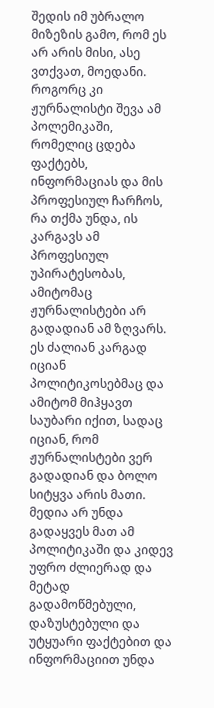შედის იმ უბრალო მიზეზის გამო, რომ ეს არ არის მისი, ასე ვთქვათ, მოედანი. როგორც კი ჟურნალისტი შევა ამ პოლემიკაში, რომელიც ცდება ფაქტებს, ინფორმაციას და მის პროფესიულ ჩარჩოს, რა თქმა უნდა, ის კარგავს ამ პროფესიულ უპირატესობას, ამიტომაც ჟურნალისტები არ გადადიან ამ ზღვარს. ეს ძალიან კარგად იციან პოლიტიკოსებმაც და ამიტომ მიჰყავთ საუბარი იქით, სადაც იციან, რომ ჟურნალისტები ვერ გადადიან და ბოლო სიტყვა არის მათი. მედია არ უნდა გადაყვეს მათ ამ პოლიტიკაში და კიდევ უფრო ძლიერად და მეტად გადამოწმებული, დაზუსტებული და უტყუარი ფაქტებით და ინფორმაციით უნდა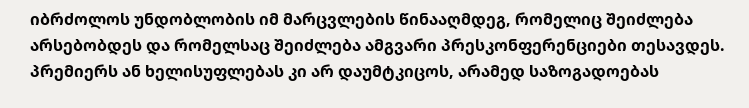იბრძოლოს უნდობლობის იმ მარცვლების წინააღმდეგ, რომელიც შეიძლება არსებობდეს და რომელსაც შეიძლება ამგვარი პრესკონფერენციები თესავდეს. პრემიერს ან ხელისუფლებას კი არ დაუმტკიცოს, არამედ საზოგადოებას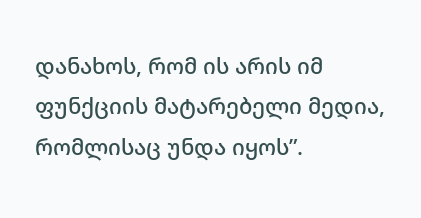დანახოს, რომ ის არის იმ ფუნქციის მატარებელი მედია, რომლისაც უნდა იყოს”.